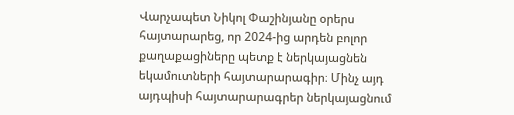Վարչապետ Նիկոլ Փաշինյանը օրերս հայտարարեց, որ 2024-ից արդեն բոլոր քաղաքացիները պետք է ներկայացնեն եկամուտների հայտարարագիր։ Մինչ այդ այդպիսի հայտարարագրեր ներկայացնում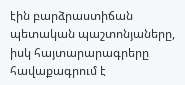էին բարձրաստիճան պետական պաշտոնյաները, իսկ հայտարարագրերը հավաքագրում է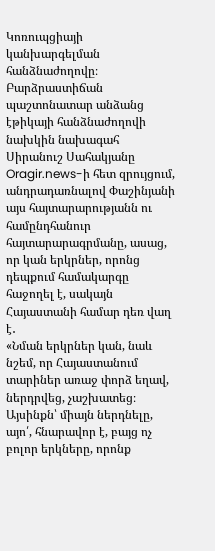Կոռուպցիայի կանխարգելման հանձնաժողովը։ Բարձրաստիճան պաշտոնատար անձանց էթիկայի հանձնաժողովի նախկին նախագահ Սիրանուշ Սահակյանը
Oragir.news-ի հետ զրույցում, անդրադառնալով Փաշինյանի այս հայտարարությանն ու համընդհանուր հայտարարագրմանը, ասաց, որ կան երկրներ, որոնց դեպքում համակարգը հաջողել է, սակայն Հայաստանի համար դեռ վաղ է․
«Նման երկրներ կան, նաև նշեմ, որ Հայաստանում տարիներ առաջ փորձ եղավ, ներդրվեց, չաշխատեց։ Այսինքն՝ միայն ներդնելը, այո՛, հնարավոր է, բայց ոչ բոլոր երկները, որոնք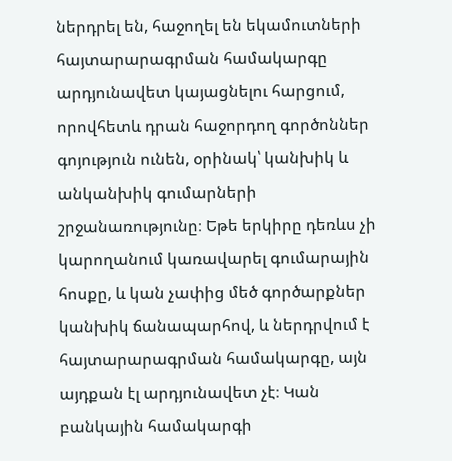ներդրել են, հաջողել են եկամուտների հայտարարագրման համակարգը արդյունավետ կայացնելու հարցում, որովհետև դրան հաջորդող գործոններ գոյություն ունեն, օրինակ՝ կանխիկ և անկանխիկ գումարների շրջանառությունը։ Եթե երկիրը դեռևս չի կարողանում կառավարել գումարային հոսքը, և կան չափից մեծ գործարքներ կանխիկ ճանապարհով, և ներդրվում է հայտարարագրման համակարգը, այն այդքան էլ արդյունավետ չէ։ Կան բանկային համակարգի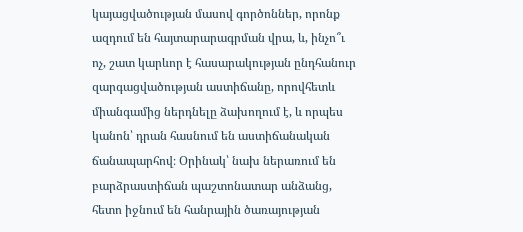կայացվածության մասով գործոններ, որոնք ազդում են հայտարարագրման վրա, և, ինչո՞ւ ոչ, շատ կարևոր է հասարակության ընդհանուր զարգացվածության աստիճանը, որովհետև միանգամից ներդնելը ձախողում է, և որպես կանոն՝ դրան հասնում են աստիճանական ճանապարհով։ Օրինակ՝ նախ ներառում են բարձրաստիճան պաշտոնատար անձանց, հետո իջնում են հանրային ծառայության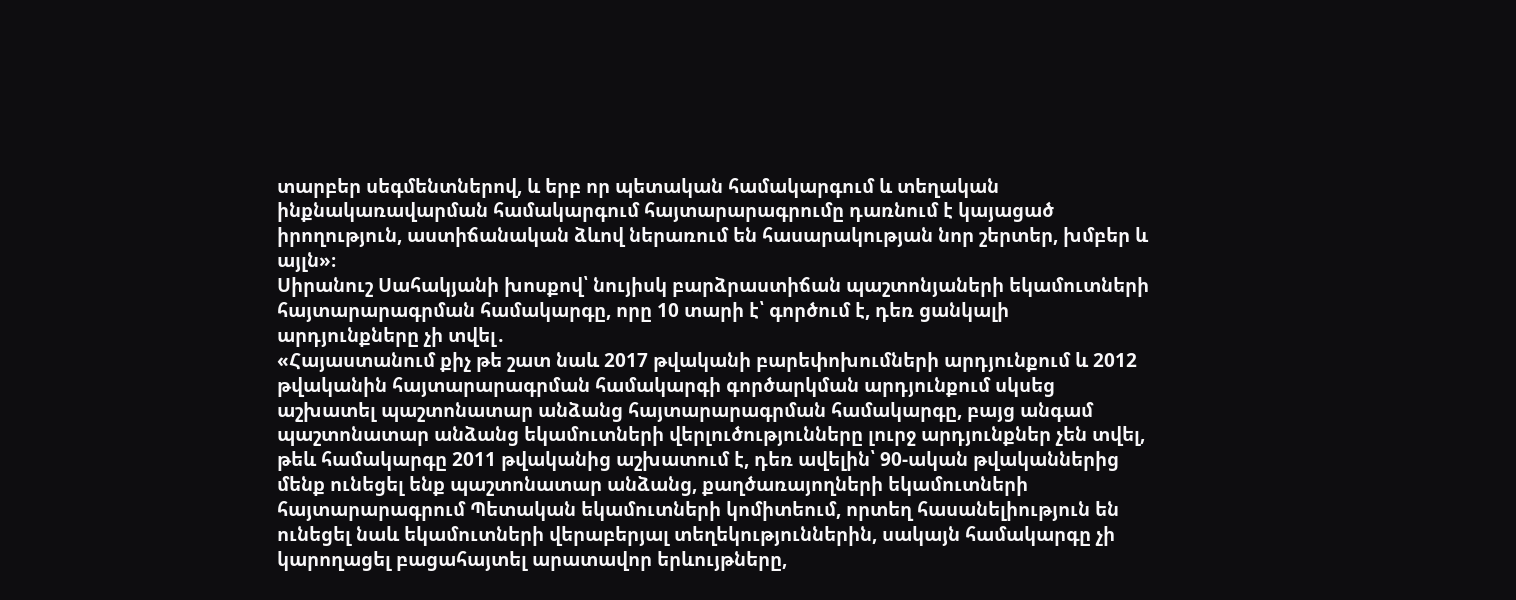տարբեր սեգմենտներով, և երբ որ պետական համակարգում և տեղական ինքնակառավարման համակարգում հայտարարագրումը դառնում է կայացած իրողություն, աստիճանական ձևով ներառում են հասարակության նոր շերտեր, խմբեր և այլն»։
Սիրանուշ Սահակյանի խոսքով՝ նույիսկ բարձրաստիճան պաշտոնյաների եկամուտների հայտարարագրման համակարգը, որը 10 տարի է՝ գործում է, դեռ ցանկալի արդյունքները չի տվել․
«Հայաստանում քիչ թե շատ նաև 2017 թվականի բարեփոխումների արդյունքում և 2012 թվականին հայտարարագրման համակարգի գործարկման արդյունքում սկսեց աշխատել պաշտոնատար անձանց հայտարարագրման համակարգը, բայց անգամ պաշտոնատար անձանց եկամուտների վերլուծությունները լուրջ արդյունքներ չեն տվել, թեև համակարգը 2011 թվականից աշխատում է, դեռ ավելին՝ 90-ական թվականներից մենք ունեցել ենք պաշտոնատար անձանց, քաղծառայողների եկամուտների հայտարարագրում Պետական եկամուտների կոմիտեում, որտեղ հասանելիություն են ունեցել նաև եկամուտների վերաբերյալ տեղեկություններին, սակայն համակարգը չի կարողացել բացահայտել արատավոր երևույթները,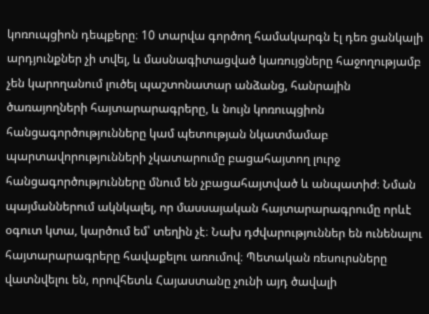կոռուպցիոն դեպքերը։ 10 տարվա գործող համակարգն էլ դեռ ցանկալի արդյունքներ չի տվել, և մասնագիտացված կառույցները հաջողությամբ չեն կարողանում լուծել պաշտոնատար անձանց, հանրային ծառայողների հայտարարագրերը, և նույն կոռուպցիոն հանցագործությունները կամ պետության նկատմամաբ պարտավորությունների չկատարումը բացահայտող լուրջ հանցագործությունները մնում են չբացահայտված և անպատիժ։ Նման պայմաններում ակնկալել, որ մասսայական հայտարարագրումը որևէ օգուտ կտա, կարծում եմ՝ տեղին չէ։ Նախ դժվարություններ են ունենալու հայտարարագրերը հավաքելու առումով։ Պետական ռեսուրսները վատնվելու են, որովհետև Հայաստանը չունի այդ ծավալի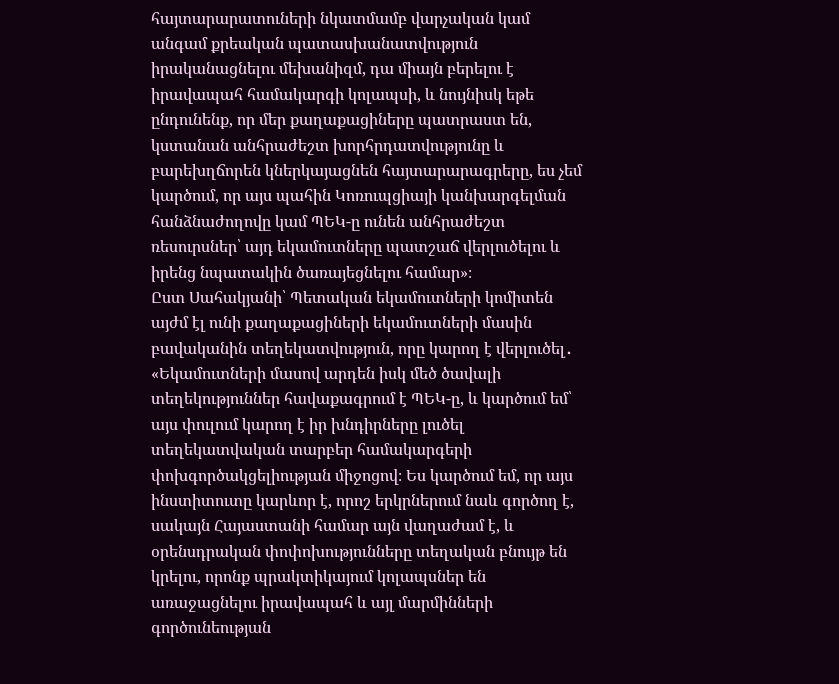հայտարարատուների նկատմամբ վարչական կամ անգամ քրեական պատասխանատվություն իրականացնելու մեխանիզմ, դա միայն բերելու է իրավապահ համակարգի կոլապսի, և նույնիսկ եթե ընդունենք, որ մեր քաղաքացիները պատրաստ են, կստանան անհրաժեշտ խորհրդատվությունը և բարեխղճորեն կներկայացնեն հայտարարագրերը, ես չեմ կարծում, որ այս պահին Կոռուպցիայի կանխարգելման հանձնաժողովը կամ ՊԵԿ-ը ունեն անհրաժեշտ ռեսուրսներ՝ այդ եկամուտները պատշաճ վերլուծելու և իրենց նպատակին ծառայեցնելու համար»։
Ըստ Սահակյանի՝ Պետական եկամուտների կոմիտեն այժմ էլ ունի քաղաքացիների եկամուտների մասին բավականին տեղեկատվություն, որը կարող է վերլուծել․
«Եկամուտների մասով արդեն իսկ մեծ ծավալի տեղեկություններ հավաքագրում է ՊԵԿ-ը, և կարծում եմ՝ այս փուլում կարող է իր խնդիրները լուծել տեղեկատվական տարբեր համակարգերի փոխգործակցելիության միջոցով։ Ես կարծում եմ, որ այս ինստիտուտը կարևոր է, որոշ երկրներում նաև գործող է, սակայն Հայաստանի համար այն վաղաժամ է, և օրենսդրական փոփոխությունները տեղական բնույթ են կրելու, որոնք պրակտիկայում կոլապսներ են առաջացնելու իրավապահ և այլ մարմինների գործունեության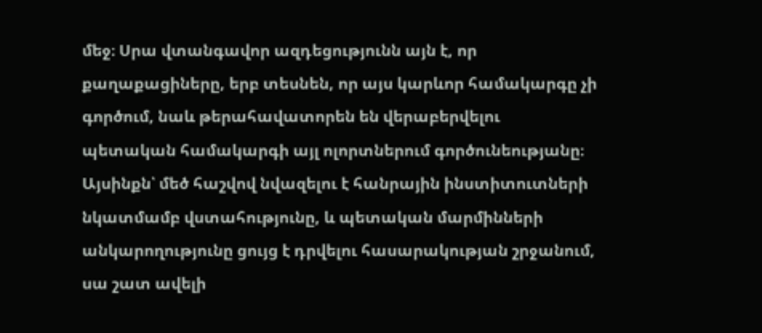մեջ։ Սրա վտանգավոր ազդեցությունն այն է, որ քաղաքացիները, երբ տեսնեն, որ այս կարևոր համակարգը չի գործում, նաև թերահավատորեն են վերաբերվելու պետական համակարգի այլ ոլորտներում գործունեությանը։ Այսինքն՝ մեծ հաշվով նվազելու է հանրային ինստիտուտների նկատմամբ վստահությունը, և պետական մարմինների անկարողությունը ցույց է դրվելու հասարակության շրջանում, սա շատ ավելի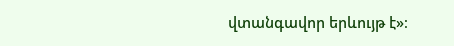վտանգավոր երևույթ է»։